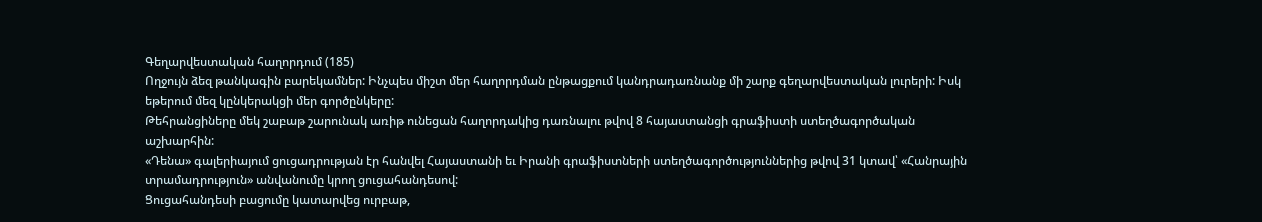Գեղարվեստական հաղորդում (185)
Ողջույն ձեզ թանկագին բարեկամներ: Ինչպես միշտ մեր հաղորդման ընթացքում կանդրադառնանք մի շարք գեղարվեստական լուրերի: Իսկ եթերում մեզ կընկերակցի մեր գործընկերը:
Թեհրանցիները մեկ շաբաթ շարունակ առիթ ունեցան հաղորդակից դառնալու թվով 8 հայաստանցի գրաֆիստի ստեղծագործական աշխարհին:
«Դենա» գալերիայում ցուցադրության էր հանվել Հայաստանի եւ Իրանի գրաֆիստների ստեղծագործություններից թվով 31 կտավ՝ «Հանրային տրամադրություն» անվանումը կրող ցուցահանդեսով:
Ցուցահանդեսի բացումը կատարվեց ուրբաթ,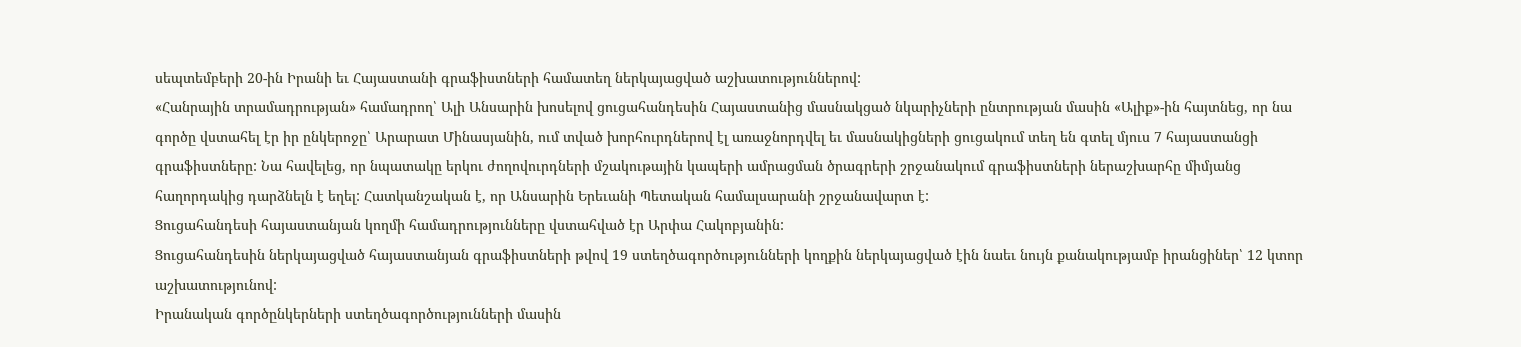սեպտեմբերի 20-ին Իրանի եւ Հայաստանի գրաֆիստների համատեղ ներկայացված աշխատություններով:
«Հանրային տրամադրության» համադրող՝ Ալի Անսարին խոսելով ցուցահանդեսին Հայաստանից մասնակցած նկարիչների ընտրության մասին «Ալիք»-ին հայտնեց, որ նա գործը վստահել էր իր ընկերոջը՝ Արարատ Մինասյանին, ում տված խորհուրդներով էլ առաջնորդվել եւ մասնակիցների ցուցակում տեղ են գտել մյուս 7 հայաստանցի գրաֆիստները: Նա հավելեց, որ նպատակը երկու ժողովուրդների մշակութային կապերի ամրացման ծրագրերի շրջանակում գրաֆիստների ներաշխարհը միմյանց հաղորդակից դարձնելն է եղել: Հատկանշական է, որ Անսարին Երեւանի Պետական համալսարանի շրջանավարտ է:
Ցուցահանդեսի հայաստանյան կողմի համադրությունները վստահված էր Արփա Հակոբյանին:
Ցուցահանդեսին ներկայացված հայաստանյան գրաֆիստների թվով 19 ստեղծագործությունների կողքին ներկայացված էին նաեւ նույն քանակությամբ իրանցիներ՝ 12 կտոր աշխատությունով:
Իրանական գործընկերների ստեղծագործությունների մասին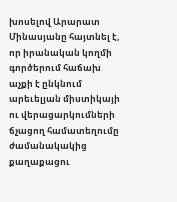խոսելով Արարատ Մինասյանը հայտնել է, որ իրանական կողմի գործերում հաճախ աչքի է ընկնում արեւելյան միստիկայի ու վերացարկումների ճչացող համատեղումը ժամանակակից քաղաքացու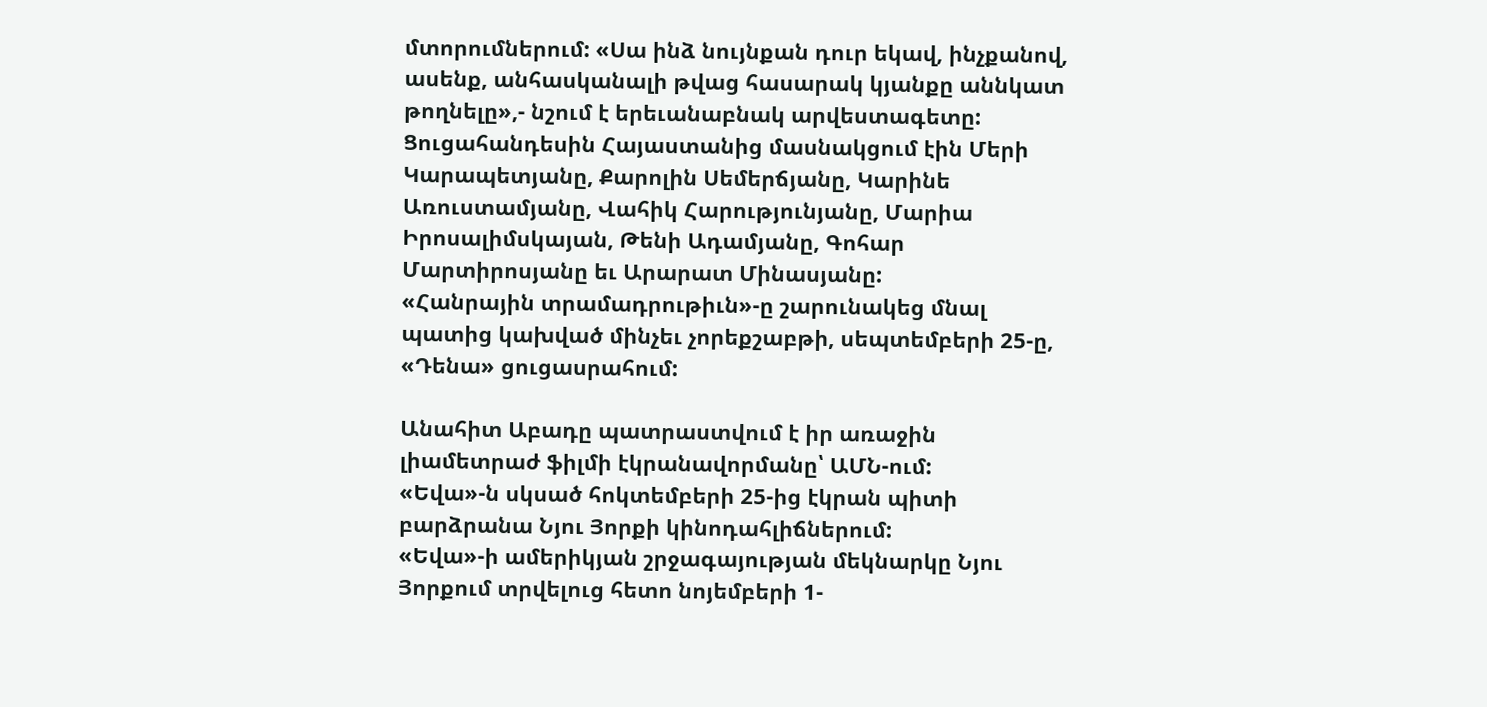մտորումներում: «Սա ինձ նույնքան դուր եկավ, ինչքանով, ասենք, անհասկանալի թվաց հասարակ կյանքը աննկատ թողնելը»,- նշում է երեւանաբնակ արվեստագետը:
Ցուցահանդեսին Հայաստանից մասնակցում էին Մերի Կարապետյանը, Քարոլին Սեմերճյանը, Կարինե Առուստամյանը, Վահիկ Հարությունյանը, Մարիա Իրոսալիմսկայան, Թենի Ադամյանը, Գոհար Մարտիրոսյանը եւ Արարատ Մինասյանը:
«Հանրային տրամադրութիւն»-ը շարունակեց մնալ պատից կախված մինչեւ չորեքշաբթի, սեպտեմբերի 25-ը, «Դենա» ցուցասրահում:

Անահիտ Աբադը պատրաստվում է իր առաջին լիամետրաժ ֆիլմի էկրանավորմանը՝ ԱՄՆ-ում:
«Եվա»-ն սկսած հոկտեմբերի 25-ից էկրան պիտի բարձրանա Նյու Յորքի կինոդահլիճներում:
«Եվա»-ի ամերիկյան շրջագայության մեկնարկը Նյու Յորքում տրվելուց հետո նոյեմբերի 1-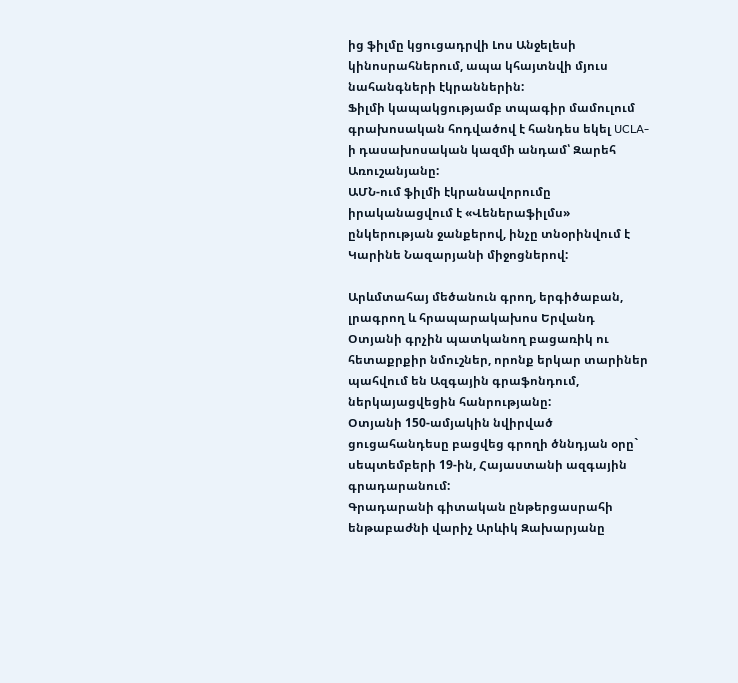ից ֆիլմը կցուցադրվի Լոս Անջելեսի կինոսրահներում, ապա կհայտնվի մյուս նահանգների էկրաններին:
Ֆիլմի կապակցությամբ տպագիր մամուլում գրախոսական հոդվածով է հանդես եկել UCLA-ի դասախոսական կազմի անդամ՝ Զարեհ Առուշանյանը:
ԱՄՆ-ում ֆիլմի էկրանավորումը իրականացվում է «Վեներաֆիլմս» ընկերության ջանքերով, ինչը տնօրինվում է Կարինե Նազարյանի միջոցներով:

Արևմտահայ մեծանուն գրող, երգիծաբան, լրագրող և հրապարակախոս Երվանդ Օտյանի գրչին պատկանող բացառիկ ու հետաքրքիր նմուշներ, որոնք երկար տարիներ պահվում են Ազգային գրաֆոնդում, ներկայացվեցին հանրությանը:
Օտյանի 150-ամյակին նվիրված ցուցահանդեսը բացվեց գրողի ծննդյան օրը` սեպտեմբերի 19-ին, Հայաստանի ազգային գրադարանում:
Գրադարանի գիտական ընթերցասրահի ենթաբաժնի վարիչ Արևիկ Զախարյանը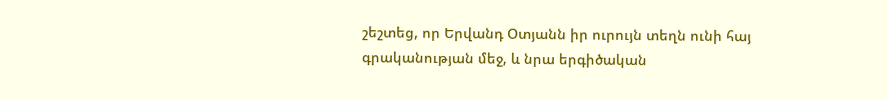շեշտեց, որ Երվանդ Օտյանն իր ուրույն տեղն ունի հայ գրականության մեջ, և նրա երգիծական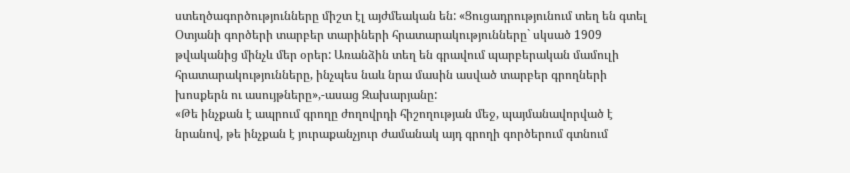ստեղծագործությունները միշտ էլ այժմեական են: «Ցուցադրությունում տեղ են գտել Օտյանի գործերի տարբեր տարիների հրատարակությունները` սկսած 1909 թվականից մինչև մեր օրեր: Առանձին տեղ են գրավում պարբերական մամուլի հրատարակությունները, ինչպես նաև նրա մասին ասված տարբեր գրողների խոսքերն ու ասույթները»,-ասաց Զախարյանը:
«Թե ինչքան է ապրում գրողը ժողովրդի հիշողության մեջ, պայմանավորված է նրանով, թե ինչքան է յուրաքանչյուր ժամանակ այդ գրողի գործերում գտնում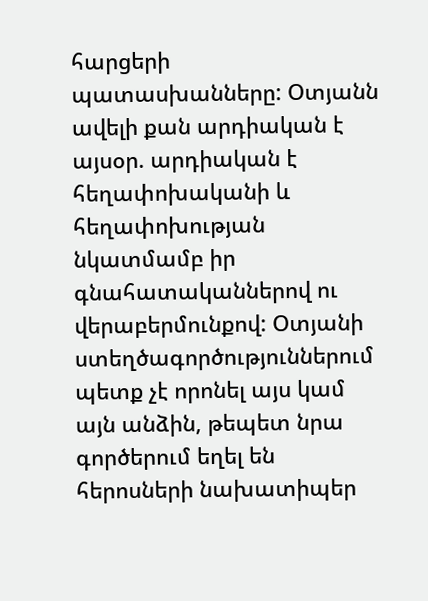հարցերի պատասխանները: Օտյանն ավելի քան արդիական է այսօր. արդիական է հեղափոխականի և հեղափոխության նկատմամբ իր գնահատականներով ու վերաբերմունքով: Օտյանի ստեղծագործություններում պետք չէ որոնել այս կամ այն անձին, թեպետ նրա գործերում եղել են հերոսների նախատիպեր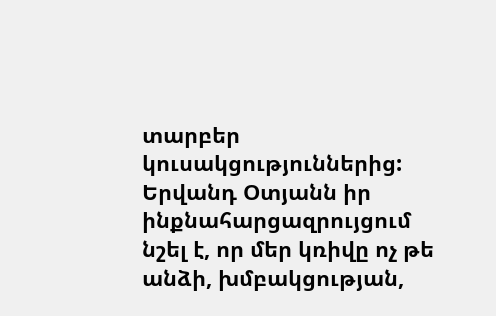տարբեր կուսակցություններից: Երվանդ Օտյանն իր ինքնահարցազրույցում նշել է, որ մեր կռիվը ոչ թե անձի, խմբակցության,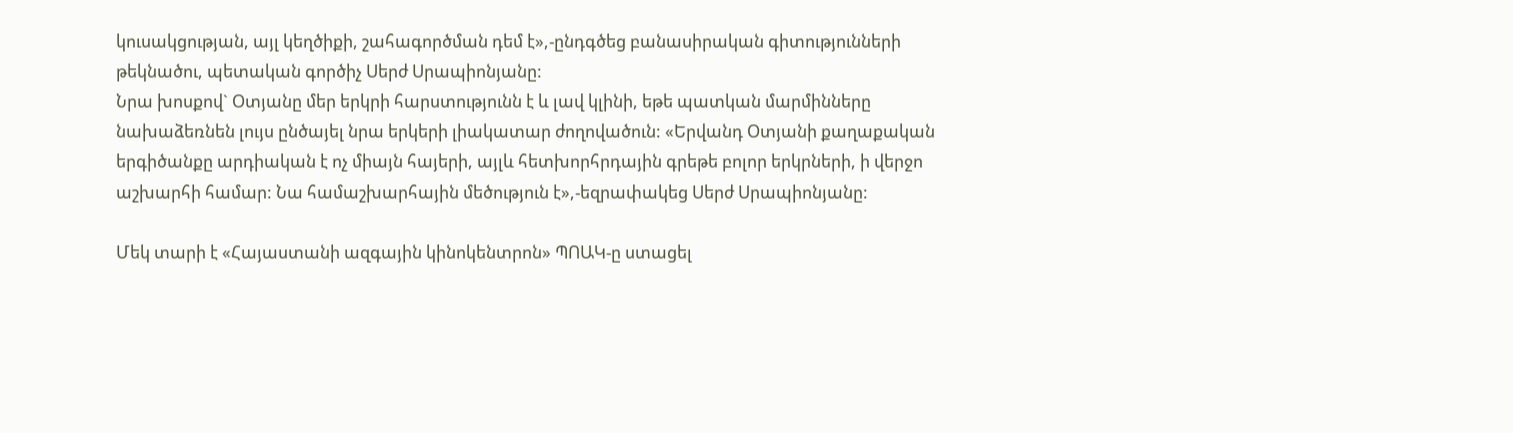կուսակցության, այլ կեղծիքի, շահագործման դեմ է»,-ընդգծեց բանասիրական գիտությունների թեկնածու, պետական գործիչ Սերժ Սրապիոնյանը:
Նրա խոսքով` Օտյանը մեր երկրի հարստությունն է և լավ կլինի, եթե պատկան մարմինները նախաձեռնեն լույս ընծայել նրա երկերի լիակատար ժողովածուն: «Երվանդ Օտյանի քաղաքական երգիծանքը արդիական է ոչ միայն հայերի, այլև հետխորհրդային գրեթե բոլոր երկրների, ի վերջո աշխարհի համար: Նա համաշխարհային մեծություն է»,-եզրափակեց Սերժ Սրապիոնյանը:

Մեկ տարի է «Հայաստանի ազգային կինոկենտրոն» ՊՈԱԿ-ը ստացել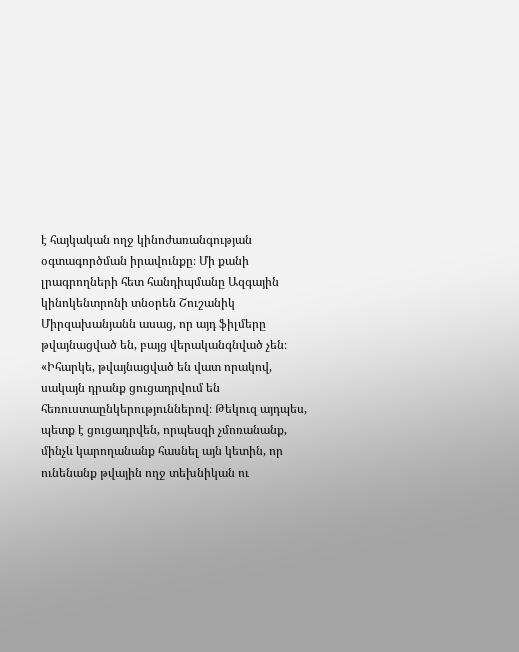է հայկական ողջ կինոժառանգության օգտագործման իրավունքը։ Մի քանի լրագրողների հետ հանդիպմանը Ազգային կինոկենտրոնի տնօրեն Շուշանիկ Միրզախանյանն ասաց, որ այդ ֆիլմերը թվայնացված են, բայց վերականգնված չեն։
«Իհարկե, թվայնացված են վատ որակով, սակայն դրանք ցուցադրվում են հեռուստաընկերություններով։ Թեկուզ այդպես, պետք է ցուցադրվեն, որպեսզի չմոռանանք, մինչև կարողանանք հասնել այն կետին, որ ունենանք թվային ողջ տեխնիկան ու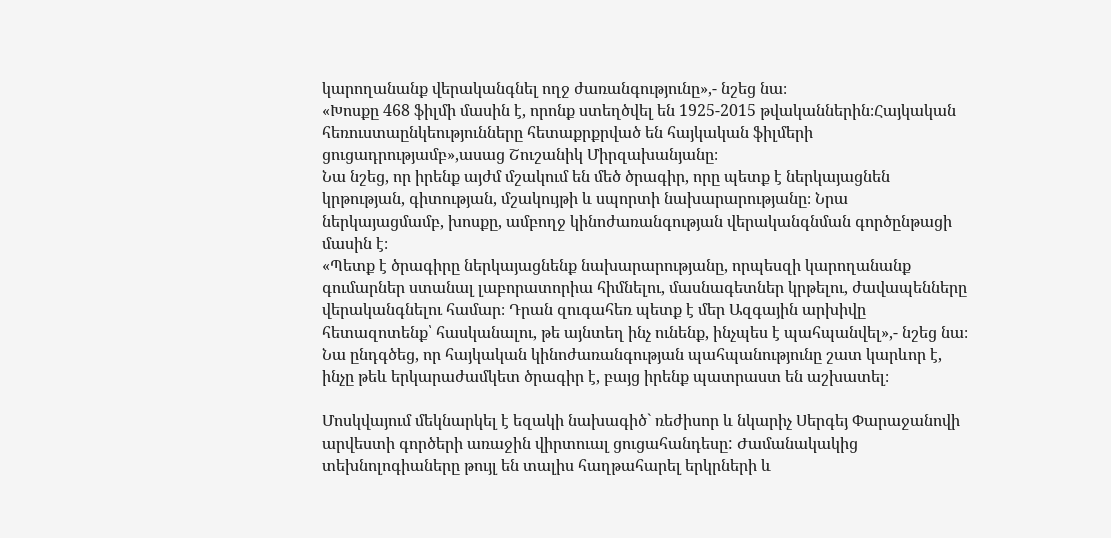կարողանանք վերականգնել ողջ ժառանգությունը»,- նշեց նա։
«Խոսքը 468 ֆիլմի մասին է, որոնք ստեղծվել են 1925-2015 թվականներին։Հայկական հեռուստաընկեությունները հետաքրքրված են հայկական ֆիլմերի ցուցադրությամբ»,ասաց Շուշանիկ Միրզախանյանը։
Նա նշեց, որ իրենք այժմ մշակում են մեծ ծրագիր, որը պետք է ներկայացնեն կրթության, գիտության, մշակույթի և սպորտի նախարարությանը։ Նրա ներկայացմամբ, խոսքը, ամբողջ կինոժառանգության վերականգնման գործընթացի մասին է։
«Պետք է ծրագիրը ներկայացնենք նախարարությանը, որպեսզի կարողանանք գումարներ ստանալ լաբորատորիա հիմնելու, մասնագետներ կրթելու, ժավապենները վերականգնելու համար։ Դրան զուգահեռ պետք է մեր Ազգային արխիվը հետազոտենք՝ հասկանալու, թե այնտեղ ինչ ունենք, ինչպես է պահպանվել»,- նշեց նա։
Նա ընդգծեց, որ հայկական կինոժառանգության պահպանությունը շատ կարևոր է, ինչը թեև երկարաժամկետ ծրագիր է, բայց իրենք պատրաստ են աշխատել։

Մոսկվայում մեկնարկել է եզակի նախագիծ` ռեժիսոր և նկարիչ Սերգեյ Փարաջանովի արվեստի գործերի առաջին վիրտուալ ցուցահանդեսը: Ժամանակակից տեխնոլոգիաները թույլ են տալիս հաղթահարել երկրների և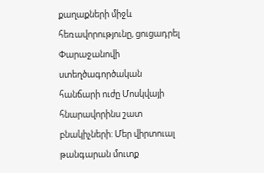քաղաքների միջև հեռավորությունը, ցուցադրել Փարաջանովի ստեղծագործական հանճարի ուժը Մոսկվայի հնարավորինս շատ բնակիչների: Մեր վիրտուալ թանգարան մուտք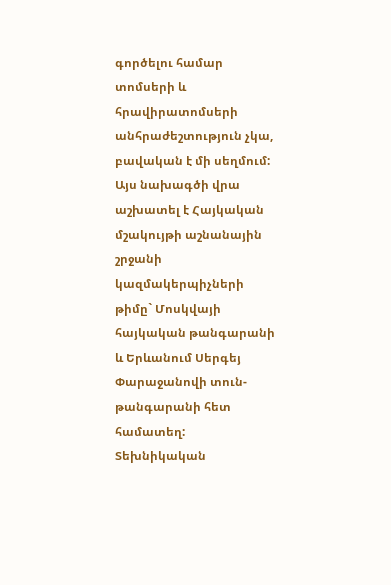գործելու համար տոմսերի և հրավիրատոմսերի անհրաժեշտություն չկա, բավական է մի սեղմում:
Այս նախագծի վրա աշխատել է Հայկական մշակույթի աշնանային շրջանի կազմակերպիչների թիմը` Մոսկվայի հայկական թանգարանի և Երևանում Սերգեյ Փարաջանովի տուն-թանգարանի հետ համատեղ: Տեխնիկական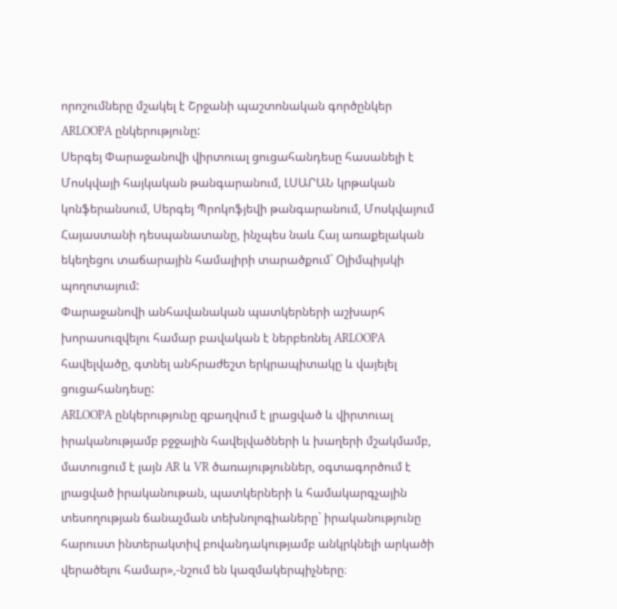որոշումները մշակել է Շրջանի պաշտոնական գործընկեր ARLOOPA ընկերությունը:
Սերգեյ Փարաջանովի վիրտուալ ցուցահանդեսը հասանելի է Մոսկվայի հայկական թանգարանում, ԼՍԱՐԱՆ կրթական կոնֆերանսում, Սերգեյ Պրոկոֆյեվի թանգարանում, Մոսկվայում Հայաստանի դեսպանատանը, ինչպես նաև Հայ առաքելական եկեղեցու տաճարային համալիրի տարածքում` Օլիմպիյսկի պողոտայում:
Փարաջանովի անհավանական պատկերների աշխարհ խորասուզվելու համար բավական է ներբեռնել ARLOOPA հավելվածը, գտնել անհրաժեշտ երկրապիտակը և վայելել ցուցահանդեսը:
ARLOOPA ընկերությունը զբաղվում է լրացված և վիրտուալ իրականությամբ բջջային հավելվածների և խաղերի մշակմամբ, մատուցում է լայն AR և VR ծառայություններ, օգտագործում է լրացված իրականութան, պատկերների և համակարգչային տեսողության ճանաչման տեխնոլոգիաները` իրականությունը հարուստ ինտերակտիվ բովանդակությամբ անկրկնելի արկածի վերածելու համար»,-նշում են կազմակերպիչները։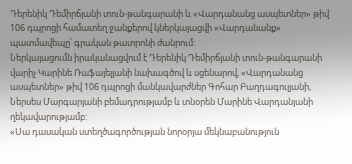Դերենիկ Դեմիրճյանի տուն-թանգարանի և «Վարդանանց ասպետներ» թիվ 106 դպրոցի համատեղ ջանքերով կներկայացվի «Վարդանանք» պատմավեպը՝ գրական թատրոնի ժանրում:
Ներկայացումն իրականացվում է Դերենիկ Դեմիրճյանի տուն-թանգարանի վարիչ Կարինե Ռաֆայելյանի նախագծով և սցենարով, «Վարդանանց ասպետներ» թիվ 106 դպրոցի մանկավարժներ Գոհար Բաղդագուլյանի, Ներսես Մարգարյանի բեմադրությամբ և տնօրեն Մարինե Վարդանյանի ղեկավարությամբ:
«Սա դասական ստեղծագործության նորօրյա մեկնաբանություն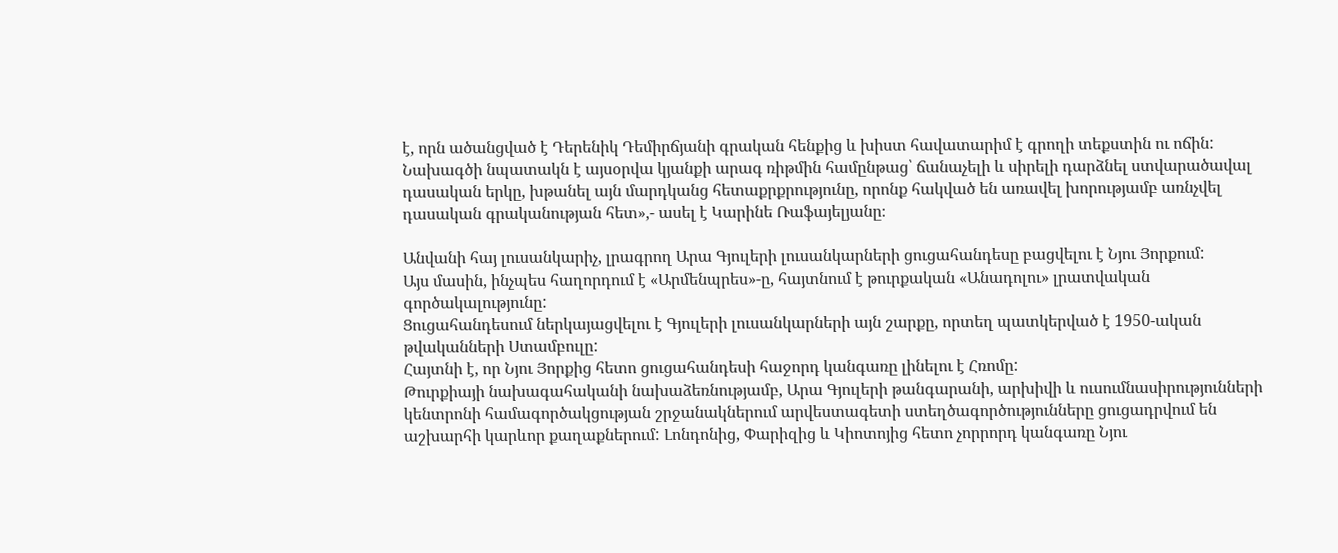է, որն ածանցված է Դերենիկ Դեմիրճյանի գրական հենքից և խիստ հավատարիմ է գրողի տեքստին ու ոճին: Նախագծի նպատակն է այսօրվա կյանքի արագ ռիթմին համընթաց՝ ճանաչելի և սիրելի դարձնել ստվարածավալ դասական երկը, խթանել այն մարդկանց հետաքրքրությունը, որոնք հակված են առավել խորությամբ առնչվել դասական գրականության հետ»,- ասել է Կարինե Ռաֆայելյանը։

Անվանի հայ լուսանկարիչ, լրագրող Արա Գյուլերի լուսանկարների ցուցահանդեսը բացվելու է Նյու Յորքում:
Այս մասին, ինչպես հաղորդում է «Արմենպրես»-ը, հայտնում է թուրքական «Անադոլու» լրատվական գործակալությունը:
Ցուցահանդեսում ներկայացվելու է Գյուլերի լուսանկարների այն շարքը, որտեղ պատկերված է 1950-ական թվականների Ստամբուլը:
Հայտնի է, որ Նյու Յորքից հետո ցուցահանդեսի հաջորդ կանգառը լինելու է Հռոմը:
Թուրքիայի նախագահականի նախաձեռնությամբ, Արա Գյուլերի թանգարանի, արխիվի և ուսումնասիրությունների կենտրոնի համագործակցության շրջանակներում արվեստագետի ստեղծագործությունները ցուցադրվում են աշխարհի կարևոր քաղաքներում: Լոնդոնից, Փարիզից և Կիոտոյից հետո չորրորդ կանգառը Նյու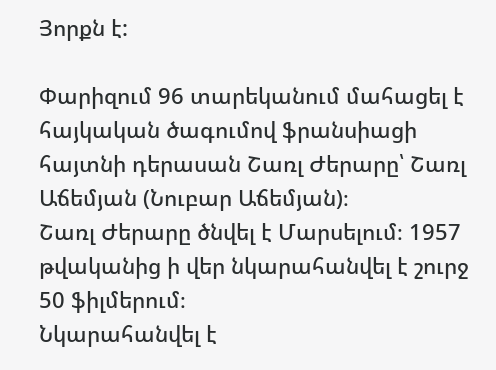Յորքն է:

Փարիզում 96 տարեկանում մահացել է հայկական ծագումով ֆրանսիացի հայտնի դերասան Շառլ Ժերարը՝ Շառլ Աճեմյան (Նուբար Աճեմյան)։
Շառլ Ժերարը ծնվել է Մարսելում։ 1957 թվականից ի վեր նկարահանվել է շուրջ 50 ֆիլմերում։
Նկարահանվել է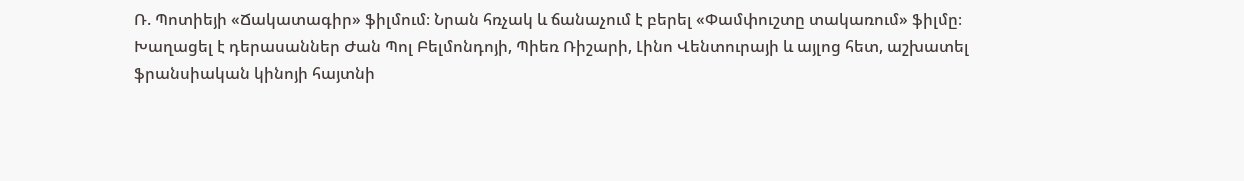Ռ. Պոտիեյի «Ճակատագիր» ֆիլմում։ Նրան հռչակ և ճանաչում է բերել «Փամփուշտը տակառում» ֆիլմը։ Խաղացել է դերասաններ Ժան Պոլ Բելմոնդոյի, Պիեռ Ռիշարի, Լինո Վենտուրայի և այլոց հետ, աշխատել ֆրանսիական կինոյի հայտնի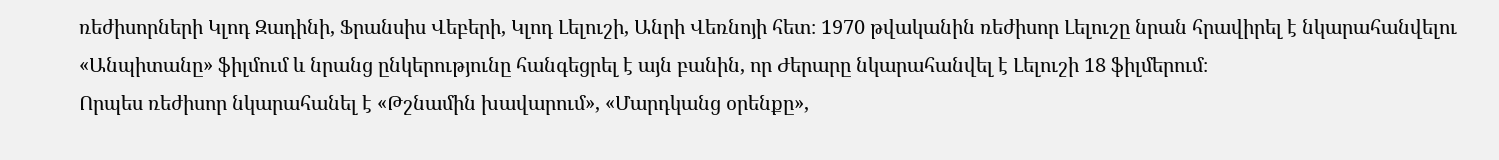ռեժիսորների Կլոդ Զադինի, Ֆրանսիս Վեբերի, Կլոդ Լելուշի, Անրի Վեռնոյի հետ։ 1970 թվականին ռեժիսոր Լելուշը նրան հրավիրել է նկարահանվելու «Անպիտանը» ֆիլմում և նրանց ընկերությունը հանգեցրել է այն բանին, որ Ժերարը նկարահանվել է Լելուշի 18 ֆիլմերում։
Որպես ռեժիսոր նկարահանել է «Թշնամին խավարում», «Մարդկանց օրենքը»,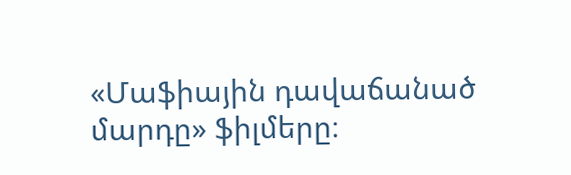«Մաֆիային դավաճանած մարդը» ֆիլմերը։